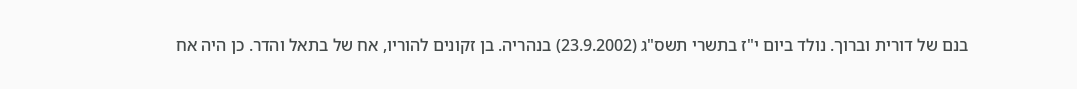בנם של דורית וברוך. נולד ביום י"ז בתשרי תשס"ג (23.9.2002) בנהריה. בן זקונים להוריו, אח של בתאל והדר. כן היה אח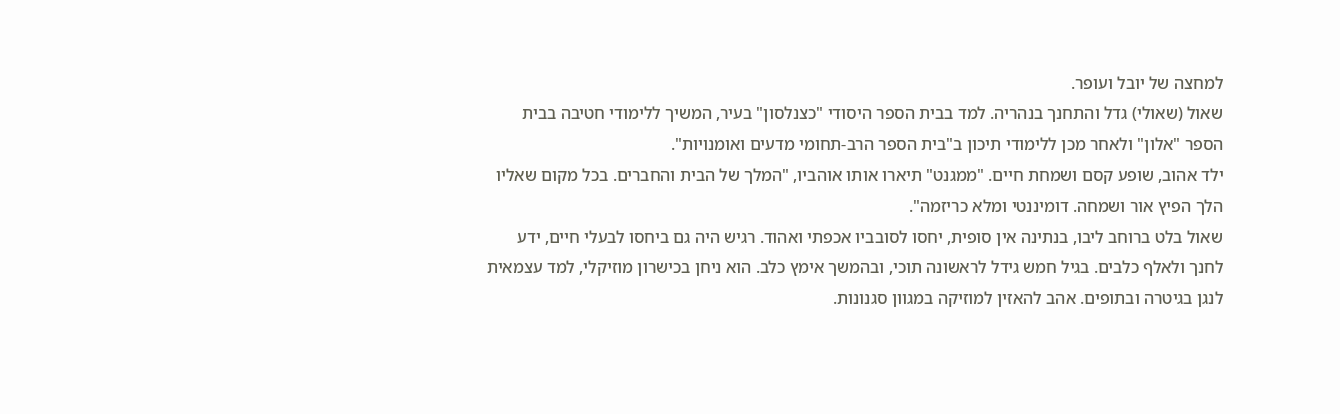למחצה של יובל ועופר.
שאול (שאולי) גדל והתחנך בנהריה. למד בבית הספר היסודי "כצנלסון" בעיר, המשיך ללימודי חטיבה בבית הספר "אלון" ולאחר מכן ללימודי תיכון ב"בית הספר הרב-תחומי מדעים ואומנויות".
ילד אהוב, שופע קסם ושמחת חיים. "ממגנט" תיארו אותו אוהביו, "המלך של הבית והחברים. בכל מקום שאליו הלך הפיץ אור ושמחה. דומיננטי ומלא כריזמה".
שאול בלט ברוחב ליבו, בנתינה אין סופית, יחסו לסובביו אכפתי ואהוד. רגיש היה גם ביחסו לבעלי חיים, ידע לחנך ולאלף כלבים. בגיל חמש גידל לראשונה תוכי, ובהמשך אימץ כלב. הוא ניחן בכישרון מוזיקלי, למד עצמאית לנגן בגיטרה ובתופים. אהב להאזין למוזיקה במגוון סגנונות.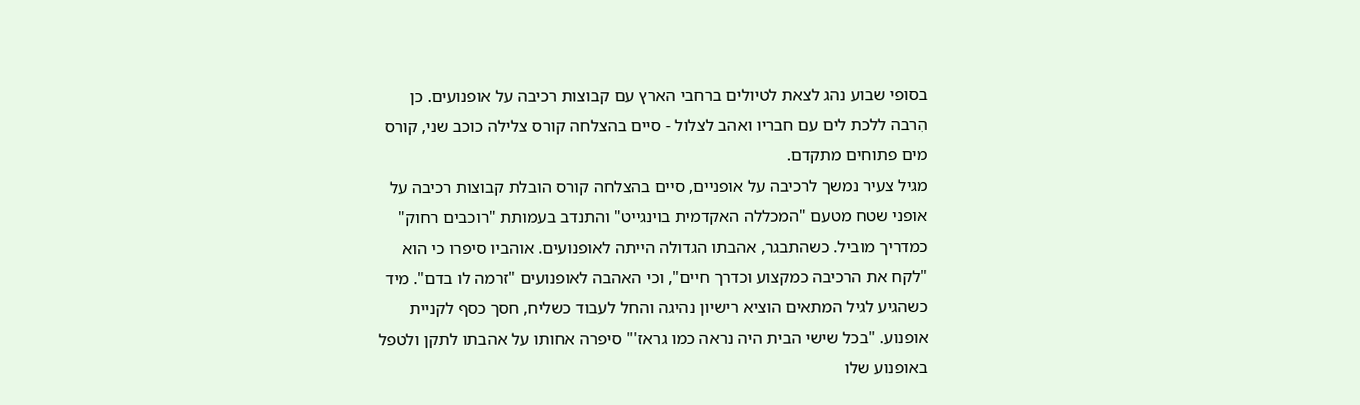בסופי שבוע נהג לצאת לטיולים ברחבי הארץ עם קבוצות רכיבה על אופנועים. כן הִרבה ללכת לים עם חבריו ואהב לצלול - סיים בהצלחה קורס צלילה כוכב שני, קורס מים פתוחים מתקדם.
מגיל צעיר נמשך לרכיבה על אופניים, סיים בהצלחה קורס הובלת קבוצות רכיבה על אופני שטח מטעם "המכללה האקדמית בוינגייט" והתנדב בעמותת "רוכבים רחוק" כמדריך מוביל. כשהתבגר, אהבתו הגדולה הייתה לאופנועים. אוהביו סיפרו כי הוא "לקח את הרכיבה כמקצוע וכדרך חיים", וכי האהבה לאופנועים "זרמה לו בדם". מיד כשהגיע לגיל המתאים הוציא רישיון נהיגה והחל לעבוד כשליח, חסך כסף לקניית אופנוע. "בכל שישי הבית היה נראה כמו גראז'" סיפרה אחותו על אהבתו לתקן ולטפל באופנוע שלו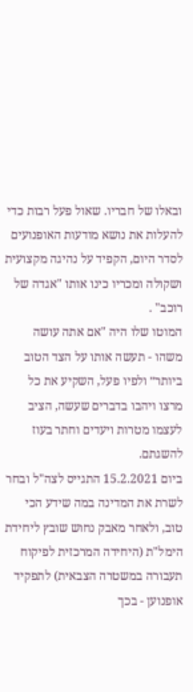ובאלו של חבריו. שאול פעל רבות כדי להעלות את נושא מודעות האופנועים לסדר היום, הקפיד על נהיגה מקצועית ושקולה ומכריו כינו אותו "אגדה של רוכב" .
המוטו שלו היה "אם אתה עושה משהו - תעשה אותו על הצד הטוב ביותר״ ולפיו פעל, השקיע את כל מרצו ויהבו בדברים שעשה, הציב לעצמו מטרות ויעדים וחתר בעוז להשגתם.
ביום 15.2.2021 התגייס לצה"ל ובחר לשרת את המדינה במה שידע הכי טוב, ולאחר מאבק נחוש שובץ ליחידת הימל"ת (היחידה המרכזית לפיקוח תעבורה במשטרה הצבאית) לתפקיד אופנוען - בכך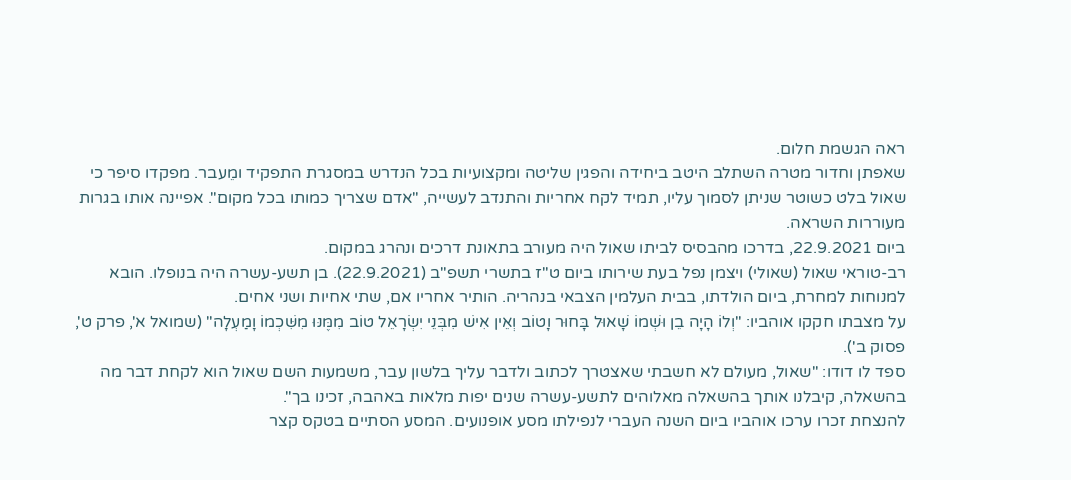ראה הגשמת חלום.
שאפתן וחדור מטרה השתלב היטב ביחידה והפגין שליטה ומקצועיות בכל הנדרש במסגרת התפקיד ומֵעבר. מפקדו סיפר כי שאול בלט כשוטר שניתן לסמוך עליו, תמיד לקח אחריות והתנדב לעשייה, "אדם שצריך כמותו בכל מקום". אפיינה אותו בגרות מעוררות השראה.
ביום 22.9.2021, בדרכו מהבסיס לביתו שאול היה מעורב בתאונת דרכים ונהרג במקום.
רב-טוראי שאול (שאולי) ויצמן נפל בעת שירותו ביום ט"ז בתשרי תשפ"ב (22.9.2021). בן תשע-עשרה היה בנופלו. הובא למנוחות למחרת, ביום הולדתו, בבית העלמין הצבאי בנהריה. הותיר אחריו אם, שתי אחיות ושני אחים.
על מצבתו חקקו אוהביו: "וְלוֹ הָיָה בֵן וּשְׁמוֹ שָׁאוּל בָּחוּר וָטוֹב וְאֵין אִישׁ מִבְּנֵי יִשְׂרָאֵל טוֹב מִמֶּנּוּ מִשִּׁכְמוֹ וָמַעְלָה" (שמואל א', פרק ט', פסוק ב').
ספד לו דודו: "שאול, מעולם לא חשבתי שאצטרך לכתוב ולדבר עליך בלשון עבר, משמעות השם שאול הוא לקחת דבר מה בהשאלה, קיבלנו אותך בהשאלה מאלוהים לתשע-עשרה שנים יפות מלאות באהבה, זכינו בך".
להנצחת זכרו ערכו אוהביו ביום השנה העברי לנפילתו מסע אופנועים. המסע הסתיים בטקס קצר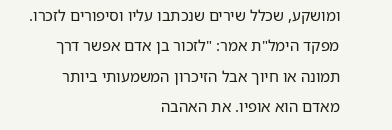ומושקע, שכלל שירים שנכתבו עליו וסיפורים לזכרו. מפקד הימל"ת אמר: "לזכור בן אדם אפשר דרך תמונה או חיוך אבל הזיכרון המשמעותי ביותר מאדם הוא אופיו. את האהבה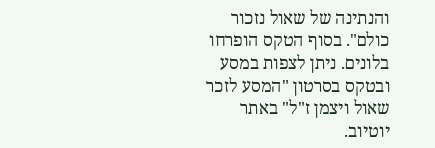והנתינה של שאול נזכור כולם". בסוף הטקס הופרחו בלונים. ניתן לצפות במסע ובטקס בסרטון "המסע לזכר שאול ויצמן ז"ל" באתר יוטיוב.